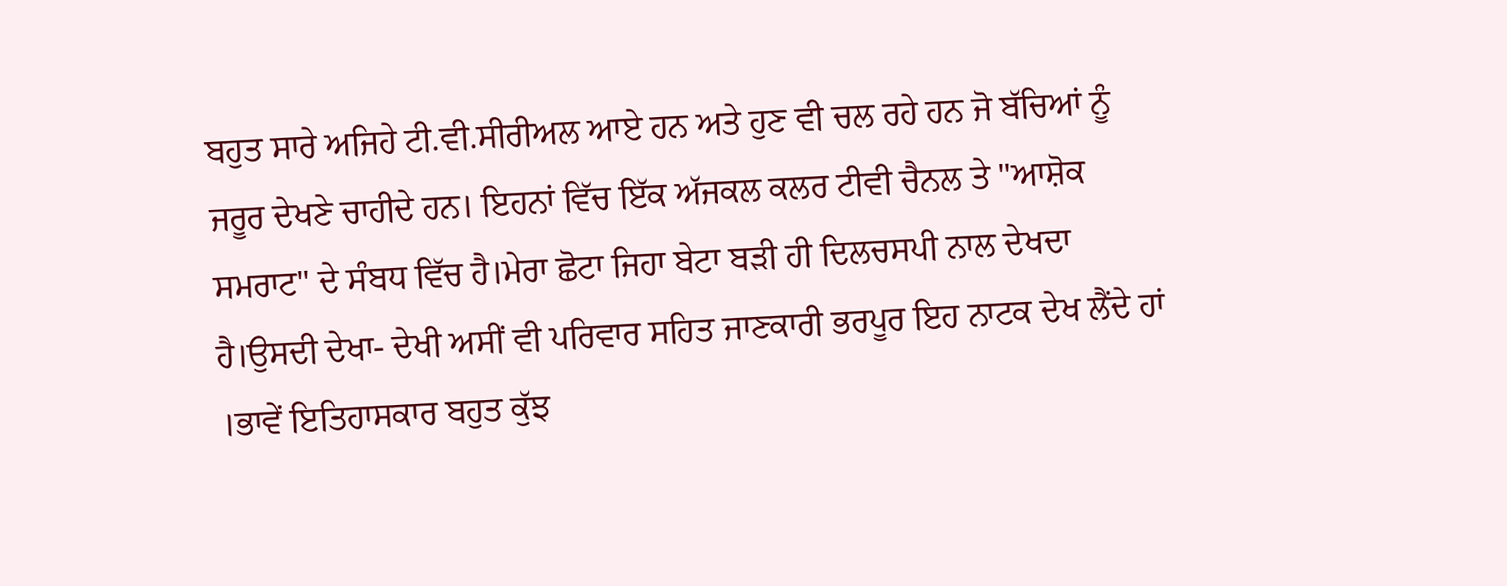ਬਹੁਤ ਸਾਰੇ ਅਜਿਹੇ ਟੀ.ਵੀ.ਸੀਰੀਅਲ ਆਏ ਹਨ ਅਤੇ ਹੁਣ ਵੀ ਚਲ ਰਹੇ ਹਨ ਜੋ ਬੱਚਿਆਂ ਨੂੰ ਜਰੂਰ ਦੇਖਣੇ ਚਾਹੀਦੇ ਹਨ। ਇਹਨਾਂ ਵਿੱਚ ਇੱਕ ਅੱਜਕਲ ਕਲਰ ਟੀਵੀ ਚੈਨਲ ਤੇ "ਆਸ਼ੋਕ ਸਮਰਾਟ" ਦੇ ਸੰਬਧ ਵਿੱਚ ਹੈ।ਮੇਰਾ ਛੋਟਾ ਜਿਹਾ ਬੇਟਾ ਬੜੀ ਹੀ ਦਿਲਚਸਪੀ ਨਾਲ ਦੇਖਦਾ ਹੈ।ਉਸਦੀ ਦੇਖਾ- ਦੇਖੀ ਅਸੀਂ ਵੀ ਪਰਿਵਾਰ ਸਹਿਤ ਜਾਣਕਾਰੀ ਭਰਪੂਰ ਇਹ ਨਾਟਕ ਦੇਖ ਲੈਂਦੇ ਹਾਂ ।ਭਾਵੇਂ ਇਤਿਹਾਸਕਾਰ ਬਹੁਤ ਕੁੱਝ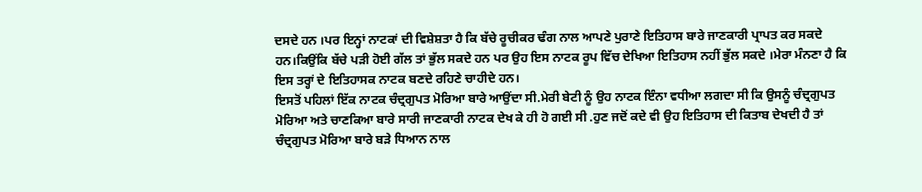ਦਸਦੇ ਹਨ ।ਪਰ ਇਨ੍ਹਾਂ ਨਾਟਕਾਂ ਦੀ ਵਿਸ਼ੇਸ਼ਤਾ ਹੈ ਕਿ ਬੱਚੇ ਰੂਚੀਕਰ ਢੰਗ ਨਾਲ ਆਪਣੇ ਪੁਰਾਣੇ ਇਤਿਹਾਸ ਬਾਰੇ ਜਾਣਕਾਰੀ ਪ੍ਰਾਪਤ ਕਰ ਸਕਦੇ ਹਨ।ਕਿਉਂਕਿ ਬੱਚੇ ਪੜੀ ਹੋਈ ਗੱਲ ਤਾਂ ਭੁੱਲ ਸਕਦੇ ਹਨ ਪਰ ਉਹ ਇਸ ਨਾਟਕ ਰੂਪ ਵਿੱਚ ਦੇਖਿਆ ਇਤਿਹਾਸ ਨਹੀਂ ਭੁੱਲ ਸਕਦੇ ।ਮੇਰਾ ਮੰਨਣਾ ਹੈ ਕਿ ਇਸ ਤਰ੍ਹਾਂ ਦੇ ਇਤਿਹਾਸਕ ਨਾਟਕ ਬਣਦੇ ਰਹਿਣੇ ਚਾਹੀਦੇ ਹਨ।
ਇਸਤੋਂ ਪਹਿਲਾਂ ਇੱਕ ਨਾਟਕ ਚੰਦ੍ਰਗੁਪਤ ਮੋਰਿਆ ਬਾਰੇ ਆਉਂਦਾ ਸੀ.ਮੇਰੀ ਬੇਟੀ ਨੂੰ ਉਹ ਨਾਟਕ ਇੰਨਾ ਵਧੀਆ ਲਗਦਾ ਸੀ ਕਿ ਉਸਨੂੰ ਚੰਦ੍ਰਗੁਪਤ ਮੋਰਿਆ ਅਤੇ ਚਾਣਕਿਆ ਬਾਰੇ ਸਾਰੀ ਜਾਣਕਾਰੀ ਨਾਟਕ ਦੇਖ ਕੇ ਹੀ ਹੋ ਗਈ ਸੀ .ਹੁਣ ਜਦੋਂ ਕਦੇ ਵੀ ਉਹ ਇਤਿਹਾਸ ਦੀ ਕਿਤਾਬ ਦੇਖਦੀ ਹੈ ਤਾਂ ਚੰਦ੍ਰਗੁਪਤ ਮੋਰਿਆ ਬਾਰੇ ਬੜੇ ਧਿਆਨ ਨਾਲ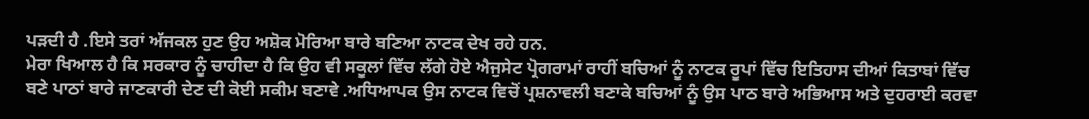ਪੜਦੀ ਹੈ .ਇਸੇ ਤਰਾਂ ਅੱਜਕਲ ਹੁਣ ਉਹ ਅਸ਼ੋਕ ਮੋਰਿਆ ਬਾਰੇ ਬਣਿਆ ਨਾਟਕ ਦੇਖ ਰਹੇ ਹਨ.
ਮੇਰਾ ਖਿਆਲ ਹੈ ਕਿ ਸਰਕਾਰ ਨੂੰ ਚਾਹੀਦਾ ਹੈ ਕਿ ਉਹ ਵੀ ਸਕੂਲਾਂ ਵਿੱਚ ਲੱਗੇ ਹੋਏ ਐਜੁਸੇਟ ਪ੍ਰੋਗਰਾਮਾਂ ਰਾਹੀਂ ਬਚਿਆਂ ਨੂੰ ਨਾਟਕ ਰੂਪਾਂ ਵਿੱਚ ਇਤਿਹਾਸ ਦੀਆਂ ਕਿਤਾਬਾਂ ਵਿੱਚ ਬਣੇ ਪਾਠਾਂ ਬਾਰੇ ਜਾਣਕਾਰੀ ਦੇਣ ਦੀ ਕੋਈ ਸਕੀਮ ਬਣਾਵੇ .ਅਧਿਆਪਕ ਉਸ ਨਾਟਕ ਵਿਚੋਂ ਪ੍ਰਸ਼ਨਾਵਲੀ ਬਣਾਕੇ ਬਚਿਆਂ ਨੂੰ ਉਸ ਪਾਠ ਬਾਰੇ ਅਭਿਆਸ ਅਤੇ ਦੁਹਰਾਈ ਕਰਵਾ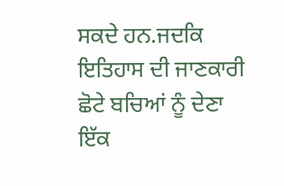ਸਕਦੇ ਹਨ.ਜਦਕਿ ਇਤਿਹਾਸ ਦੀ ਜਾਣਕਾਰੀ ਛੋਟੇ ਬਚਿਆਂ ਨੂੰ ਦੇਣਾ ਇੱਕ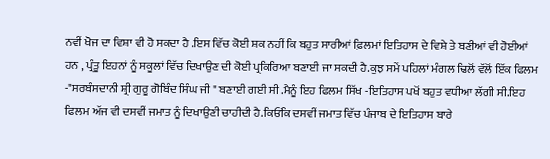ਨਵੀਂ ਖੋਜ ਦਾ ਵਿਸ਼ਾ ਵੀ ਹੋ ਸਕਦਾ ਹੈ .ਇਸ ਵਿੱਚ ਕੋਈ ਸ਼ਕ ਨਹੀਂ ਕਿ ਬਹੁਤ ਸਾਰੀਆਂ ਫ਼ਿਲਮਾਂ ਇਤਿਹਾਸ ਦੇ ਵਿਸ਼ੇ ਤੇ ਬਣੀਆਂ ਵੀ ਹੋਈਆਂ ਹਨ , ਪ੍ਰੰਤੂ ਇਹਨਾਂ ਨੂੰ ਸਕੂਲਾਂ ਵਿੱਚ ਦਿਖਾਉਣ ਦੀ ਕੋਈ ਪ੍ਰਕਿਰਿਆ ਬਣਾਈ ਜਾ ਸਕਦੀ ਹੈ.ਕੁਝ ਸਮੇਂ ਪਹਿਲਾਂ ਮੰਗਲ ਢਿਲੋਂ ਵੱਲੋਂ ਇੱਕ ਫਿਲਮ -"ਸਰਬੰਸਦਾਨੀ ਸ਼੍ਰੀ ਗੁਰੂ ਗੋਬਿੰਦ ਸਿੰਘ ਜੀ " ਬਣਾਈ ਗਈ ਸੀ .ਮੈਨੂੰ ਇਹ ਫਿਲਮ ਸਿੱਖ -ਇਤਿਹਾਸ ਪਖੋਂ ਬਹੁਤ ਵਧੀਆ ਲੱਗੀ ਸੀ.ਇਹ ਫਿਲਮ ਅੱਜ ਵੀ ਦਸਵੀਂ ਜਮਾਤ ਨੂੰ ਦਿਖਾਉਣੀ ਚਾਹੀਦੀ ਹੈ.ਕਿਓਂਕਿ ਦਸਵੀਂ ਜਮਾਤ ਵਿੱਚ ਪੰਜਾਬ ਦੇ ਇਤਿਹਾਸ ਬਾਰੇ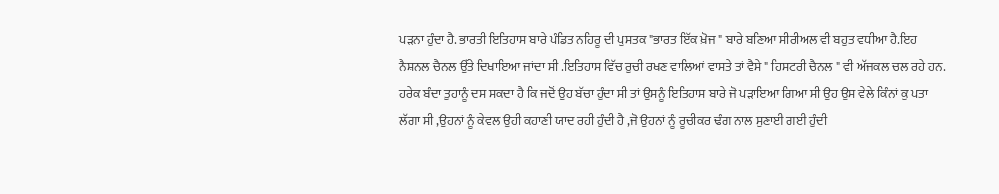ਪੜਨਾ ਹੁੰਦਾ ਹੈ. ਭਾਰਤੀ ਇਤਿਹਾਸ ਬਾਰੇ ਪੰਡਿਤ ਨਹਿਰੂ ਦੀ ਪੁਸਤਕ "ਭਾਰਤ ਇੱਕ ਖ਼ੋਜ " ਬਾਰੇ ਬਣਿਆ ਸੀਰੀਅਲ ਵੀ ਬਹੁਤ ਵਧੀਆ ਹੈ.ਇਹ ਨੈਸ਼ਨਲ ਚੈਨਲ ਉੱਤੇ ਦਿਖਾਇਆ ਜਾਂਦਾ ਸੀ .ਇਤਿਹਾਸ ਵਿੱਚ ਰੁਚੀ ਰਖਣ ਵਾਲਿਆਂ ਵਾਸਤੇ ਤਾਂ ਵੈਸੇ " ਹਿਸਟਰੀ ਚੈਨਲ " ਵੀ ਅੱਜਕਲ ਚਲ ਰਹੇ ਹਨ.
ਹਰੇਕ ਬੰਦਾ ਤੁਹਾਨੂੰ ਦਸ ਸਕਦਾ ਹੈ ਕਿ ਜਦੋਂ ਉਹ ਬੱਚਾ ਹੁੰਦਾ ਸੀ ਤਾਂ ਉਸਨੂੰ ਇਤਿਹਾਸ ਬਾਰੇ ਜੋ ਪੜਾਇਆ ਗਿਆ ਸੀ ਉਹ ਉਸ ਵੇਲੇ ਕਿੰਨਾਂ ਕੁ ਪਤਾ ਲੱਗਾ ਸੀ ,ਉਹਨਾਂ ਨੂੰ ਕੇਵਲ ਉਹੀ ਕਹਾਣੀ ਯਾਦ ਰਹੀ ਹੁੰਦੀ ਹੈ ,ਜੋ ਉਹਨਾਂ ਨੂੰ ਰੂਚੀਕਰ ਢੰਗ ਨਾਲ ਸੁਣਾਈ ਗਈ ਹੁੰਦੀ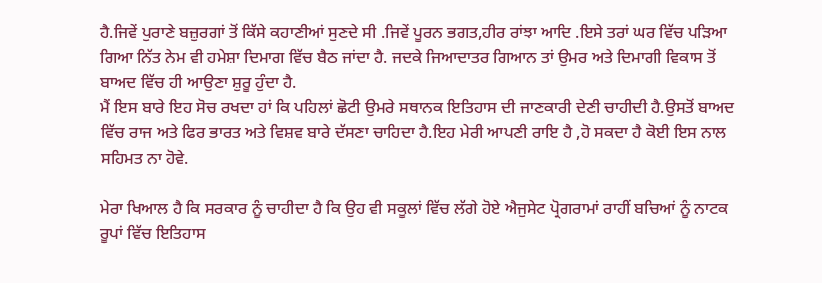ਹੈ.ਜਿਵੇਂ ਪੁਰਾਣੇ ਬਜ਼ੁਰਗਾਂ ਤੋਂ ਕਿੱਸੇ ਕਹਾਣੀਆਂ ਸੁਣਦੇ ਸੀ .ਜਿਵੇਂ ਪੂਰਨ ਭਗਤ,ਹੀਰ ਰਾਂਝਾ ਆਦਿ .ਇਸੇ ਤਰਾਂ ਘਰ ਵਿੱਚ ਪੜਿਆ ਗਿਆ ਨਿੱਤ ਨੇਮ ਵੀ ਹਮੇਸ਼ਾ ਦਿਮਾਗ ਵਿੱਚ ਬੈਠ ਜਾਂਦਾ ਹੈ. ਜਦਕੇ ਜਿਆਦਾਤਰ ਗਿਆਨ ਤਾਂ ਉਮਰ ਅਤੇ ਦਿਮਾਗੀ ਵਿਕਾਸ ਤੋਂ ਬਾਅਦ ਵਿੱਚ ਹੀ ਆਉਣਾ ਸ਼ੁਰੂ ਹੁੰਦਾ ਹੈ.
ਮੈਂ ਇਸ ਬਾਰੇ ਇਹ ਸੋਚ ਰਖਦਾ ਹਾਂ ਕਿ ਪਹਿਲਾਂ ਛੋਟੀ ਉਮਰੇ ਸਥਾਨਕ ਇਤਿਹਾਸ ਦੀ ਜਾਣਕਾਰੀ ਦੇਣੀ ਚਾਹੀਦੀ ਹੈ.ਉਸਤੋਂ ਬਾਅਦ ਵਿੱਚ ਰਾਜ ਅਤੇ ਫਿਰ ਭਾਰਤ ਅਤੇ ਵਿਸ਼ਵ ਬਾਰੇ ਦੱਸਣਾ ਚਾਹਿਦਾ ਹੈ.ਇਹ ਮੇਰੀ ਆਪਣੀ ਰਾਇ ਹੈ ,ਹੋ ਸਕਦਾ ਹੈ ਕੋਈ ਇਸ ਨਾਲ ਸਹਿਮਤ ਨਾ ਹੋਵੇ.

ਮੇਰਾ ਖਿਆਲ ਹੈ ਕਿ ਸਰਕਾਰ ਨੂੰ ਚਾਹੀਦਾ ਹੈ ਕਿ ਉਹ ਵੀ ਸਕੂਲਾਂ ਵਿੱਚ ਲੱਗੇ ਹੋਏ ਐਜੁਸੇਟ ਪ੍ਰੋਗਰਾਮਾਂ ਰਾਹੀਂ ਬਚਿਆਂ ਨੂੰ ਨਾਟਕ ਰੂਪਾਂ ਵਿੱਚ ਇਤਿਹਾਸ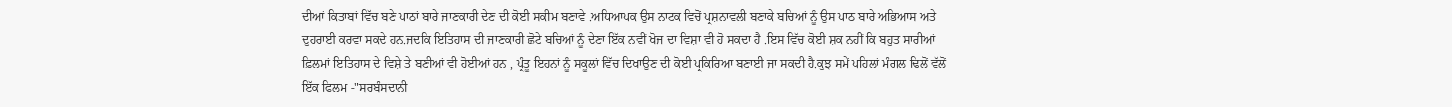ਦੀਆਂ ਕਿਤਾਬਾਂ ਵਿੱਚ ਬਣੇ ਪਾਠਾਂ ਬਾਰੇ ਜਾਣਕਾਰੀ ਦੇਣ ਦੀ ਕੋਈ ਸਕੀਮ ਬਣਾਵੇ .ਅਧਿਆਪਕ ਉਸ ਨਾਟਕ ਵਿਚੋਂ ਪ੍ਰਸ਼ਨਾਵਲੀ ਬਣਾਕੇ ਬਚਿਆਂ ਨੂੰ ਉਸ ਪਾਠ ਬਾਰੇ ਅਭਿਆਸ ਅਤੇ ਦੁਹਰਾਈ ਕਰਵਾ ਸਕਦੇ ਹਨ.ਜਦਕਿ ਇਤਿਹਾਸ ਦੀ ਜਾਣਕਾਰੀ ਛੋਟੇ ਬਚਿਆਂ ਨੂੰ ਦੇਣਾ ਇੱਕ ਨਵੀਂ ਖੋਜ ਦਾ ਵਿਸ਼ਾ ਵੀ ਹੋ ਸਕਦਾ ਹੈ .ਇਸ ਵਿੱਚ ਕੋਈ ਸ਼ਕ ਨਹੀਂ ਕਿ ਬਹੁਤ ਸਾਰੀਆਂ ਫ਼ਿਲਮਾਂ ਇਤਿਹਾਸ ਦੇ ਵਿਸ਼ੇ ਤੇ ਬਣੀਆਂ ਵੀ ਹੋਈਆਂ ਹਨ , ਪ੍ਰੰਤੂ ਇਹਨਾਂ ਨੂੰ ਸਕੂਲਾਂ ਵਿੱਚ ਦਿਖਾਉਣ ਦੀ ਕੋਈ ਪ੍ਰਕਿਰਿਆ ਬਣਾਈ ਜਾ ਸਕਦੀ ਹੈ.ਕੁਝ ਸਮੇਂ ਪਹਿਲਾਂ ਮੰਗਲ ਢਿਲੋਂ ਵੱਲੋਂ ਇੱਕ ਫਿਲਮ -"ਸਰਬੰਸਦਾਨੀ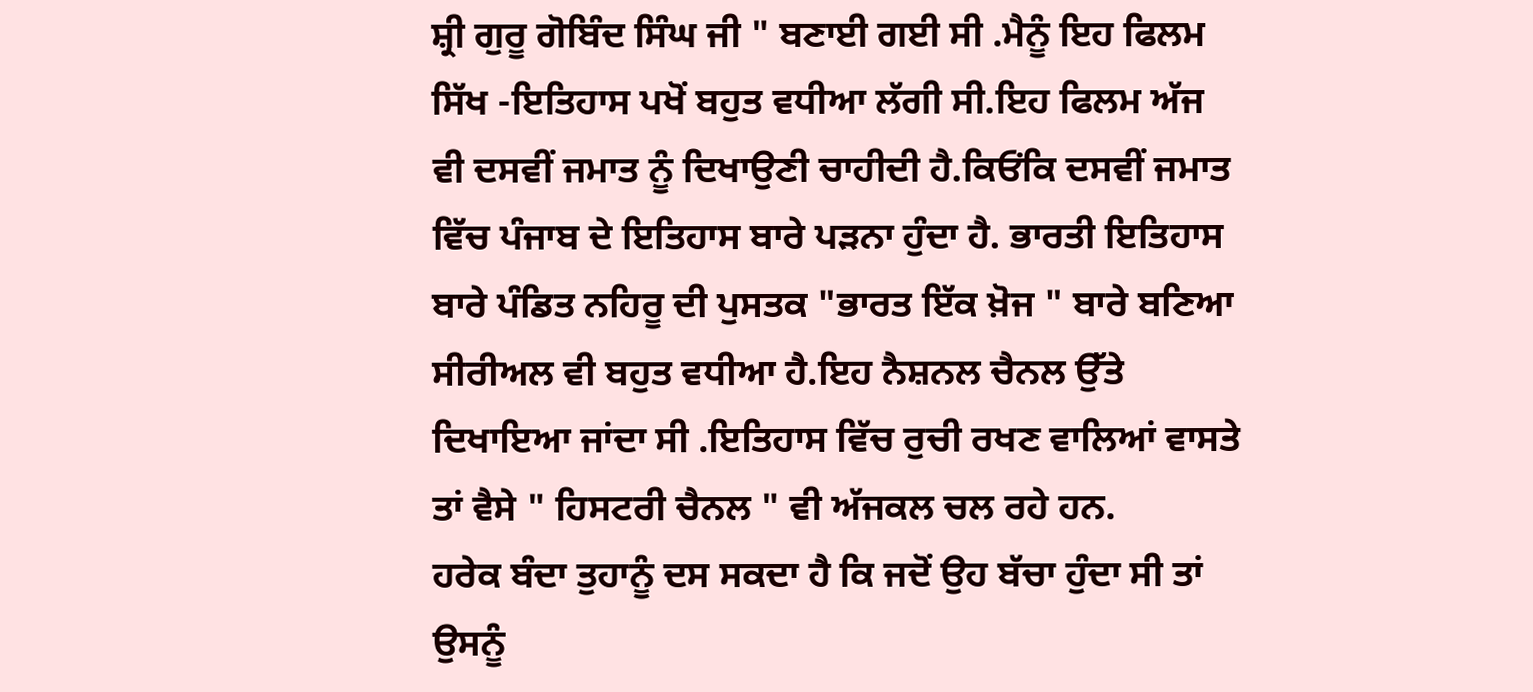ਸ਼੍ਰੀ ਗੁਰੂ ਗੋਬਿੰਦ ਸਿੰਘ ਜੀ " ਬਣਾਈ ਗਈ ਸੀ .ਮੈਨੂੰ ਇਹ ਫਿਲਮ ਸਿੱਖ -ਇਤਿਹਾਸ ਪਖੋਂ ਬਹੁਤ ਵਧੀਆ ਲੱਗੀ ਸੀ.ਇਹ ਫਿਲਮ ਅੱਜ ਵੀ ਦਸਵੀਂ ਜਮਾਤ ਨੂੰ ਦਿਖਾਉਣੀ ਚਾਹੀਦੀ ਹੈ.ਕਿਓਂਕਿ ਦਸਵੀਂ ਜਮਾਤ ਵਿੱਚ ਪੰਜਾਬ ਦੇ ਇਤਿਹਾਸ ਬਾਰੇ ਪੜਨਾ ਹੁੰਦਾ ਹੈ. ਭਾਰਤੀ ਇਤਿਹਾਸ ਬਾਰੇ ਪੰਡਿਤ ਨਹਿਰੂ ਦੀ ਪੁਸਤਕ "ਭਾਰਤ ਇੱਕ ਖ਼ੋਜ " ਬਾਰੇ ਬਣਿਆ ਸੀਰੀਅਲ ਵੀ ਬਹੁਤ ਵਧੀਆ ਹੈ.ਇਹ ਨੈਸ਼ਨਲ ਚੈਨਲ ਉੱਤੇ ਦਿਖਾਇਆ ਜਾਂਦਾ ਸੀ .ਇਤਿਹਾਸ ਵਿੱਚ ਰੁਚੀ ਰਖਣ ਵਾਲਿਆਂ ਵਾਸਤੇ ਤਾਂ ਵੈਸੇ " ਹਿਸਟਰੀ ਚੈਨਲ " ਵੀ ਅੱਜਕਲ ਚਲ ਰਹੇ ਹਨ.
ਹਰੇਕ ਬੰਦਾ ਤੁਹਾਨੂੰ ਦਸ ਸਕਦਾ ਹੈ ਕਿ ਜਦੋਂ ਉਹ ਬੱਚਾ ਹੁੰਦਾ ਸੀ ਤਾਂ ਉਸਨੂੰ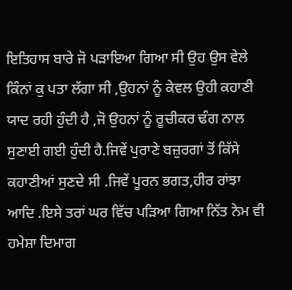ਇਤਿਹਾਸ ਬਾਰੇ ਜੋ ਪੜਾਇਆ ਗਿਆ ਸੀ ਉਹ ਉਸ ਵੇਲੇ ਕਿੰਨਾਂ ਕੁ ਪਤਾ ਲੱਗਾ ਸੀ ,ਉਹਨਾਂ ਨੂੰ ਕੇਵਲ ਉਹੀ ਕਹਾਣੀ ਯਾਦ ਰਹੀ ਹੁੰਦੀ ਹੈ ,ਜੋ ਉਹਨਾਂ ਨੂੰ ਰੂਚੀਕਰ ਢੰਗ ਨਾਲ ਸੁਣਾਈ ਗਈ ਹੁੰਦੀ ਹੈ.ਜਿਵੇਂ ਪੁਰਾਣੇ ਬਜ਼ੁਰਗਾਂ ਤੋਂ ਕਿੱਸੇ ਕਹਾਣੀਆਂ ਸੁਣਦੇ ਸੀ .ਜਿਵੇਂ ਪੂਰਨ ਭਗਤ,ਹੀਰ ਰਾਂਝਾ ਆਦਿ .ਇਸੇ ਤਰਾਂ ਘਰ ਵਿੱਚ ਪੜਿਆ ਗਿਆ ਨਿੱਤ ਨੇਮ ਵੀ ਹਮੇਸ਼ਾ ਦਿਮਾਗ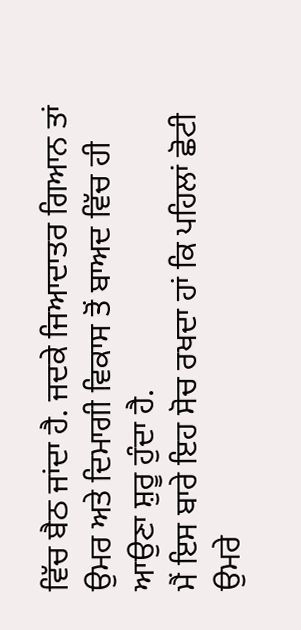ਵਿੱਚ ਬੈਠ ਜਾਂਦਾ ਹੈ. ਜਦਕੇ ਜਿਆਦਾਤਰ ਗਿਆਨ ਤਾਂ ਉਮਰ ਅਤੇ ਦਿਮਾਗੀ ਵਿਕਾਸ ਤੋਂ ਬਾਅਦ ਵਿੱਚ ਹੀ ਆਉਣਾ ਸ਼ੁਰੂ ਹੁੰਦਾ ਹੈ.
ਮੈਂ ਇਸ ਬਾਰੇ ਇਹ ਸੋਚ ਰਖਦਾ ਹਾਂ ਕਿ ਪਹਿਲਾਂ ਛੋਟੀ ਉਮਰੇ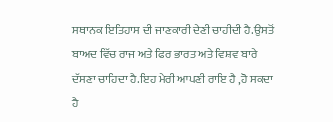ਸਥਾਨਕ ਇਤਿਹਾਸ ਦੀ ਜਾਣਕਾਰੀ ਦੇਣੀ ਚਾਹੀਦੀ ਹੈ.ਉਸਤੋਂ ਬਾਅਦ ਵਿੱਚ ਰਾਜ ਅਤੇ ਫਿਰ ਭਾਰਤ ਅਤੇ ਵਿਸ਼ਵ ਬਾਰੇ ਦੱਸਣਾ ਚਾਹਿਦਾ ਹੈ.ਇਹ ਮੇਰੀ ਆਪਣੀ ਰਾਇ ਹੈ ,ਹੋ ਸਕਦਾ ਹੈ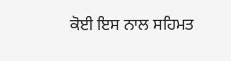ਕੋਈ ਇਸ ਨਾਲ ਸਹਿਮਤ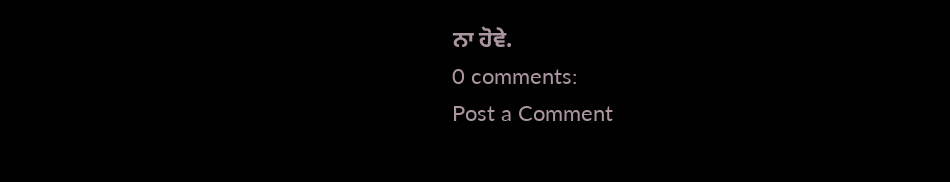ਨਾ ਹੋਵੇ.
0 comments:
Post a Comment